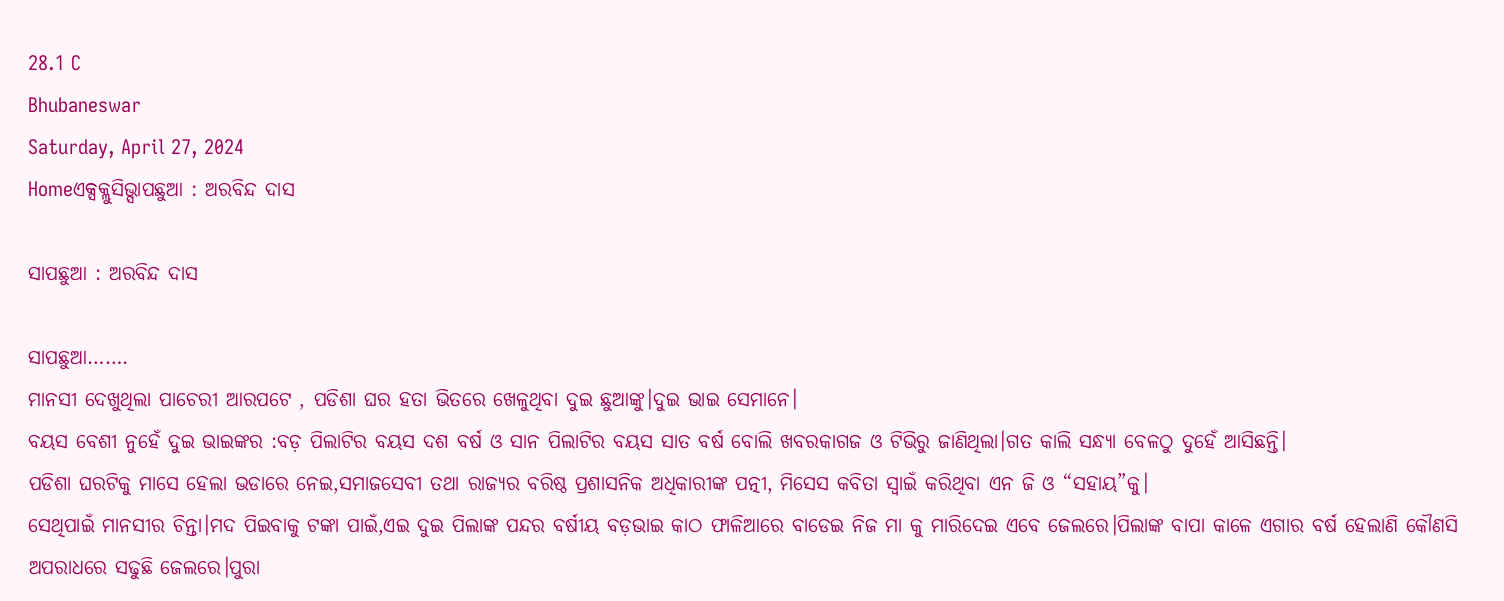28.1 C
Bhubaneswar
Saturday, April 27, 2024
Homeଏକ୍ସକ୍ଲୁସିଭ୍ସାପଛୁଆ : ଅରବିନ୍ଦ ଦାସ

ସାପଛୁଆ : ଅରବିନ୍ଦ ଦାସ

ସାପଛୁଆ…….
ମାନସୀ ଦେଖୁଥିଲା ପାଚେରୀ ଆରପଟେ , ପଡିଶା ଘର ହତା ଭିତରେ ଖେଳୁଥିବା ଦୁଇ ଛୁଆଙ୍କୁ।ଦୁଇ ଭାଇ ସେମାନେ।
ବୟସ ବେଶୀ ନୁହେଁ ଦୁଇ ଭାଇଙ୍କର :ବଡ଼ ପିଲାଟିର ବୟସ ଦଶ ବର୍ଷ ଓ ସାନ ପିଲାଟିର ବୟସ ସାତ ବର୍ଷ ବୋଲି ଖବରକାଗଜ ଓ ଟିଭିରୁ ଜାଣିଥିଲା।ଗତ କାଲି ସନ୍ଧ୍ୟା ବେଳଠୁ ଦୁହେଁ ଆସିଛନ୍ତି।
ପଡିଶା ଘରଟିକୁ ମାସେ ହେଲା ଭଡାରେ ନେଇ,ସମାଜସେବୀ ତଥା ରାଜ୍ୟର ବରିଷ୍ଠ ପ୍ରଶାସନିକ ଅଧିକାରୀଙ୍କ ପତ୍ନୀ, ମିସେସ କବିତା ସ୍ବାଇଁ କରିଥିବା ଏନ ଜି ଓ “ସହାୟ”କୁ।
ସେଥିପାଇଁ ମାନସୀର ଚିନ୍ତା।ମଦ ପିଇବାକୁ ଟଙ୍କା ପାଇଁ,ଏଇ ଦୁଇ ପିଲାଙ୍କ ପନ୍ଦର ବର୍ଷୀୟ ବଡ଼ଭାଇ କାଠ ଫାଳିଆରେ ବାଡେଇ ନିଜ ମା କୁ ମାରିଦେଇ ଏବେ ଜେଲରେ।ପିଲାଙ୍କ ବାପା କାଳେ ଏଗାର ବର୍ଷ ହେଲାଣି କୌଣସି ଅପରାଧରେ ସଢୁଛି ଜେଲରେ।ପୁରା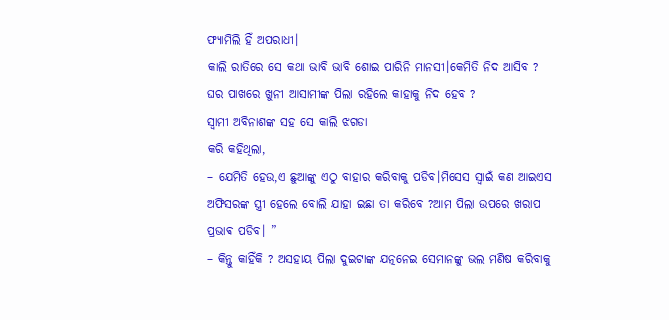ଫ୍ୟାମିଲି ହିଁ ଅପରାଧୀ।
କାଲି ରାତିରେ ସେ କଥା ଭାବି ଭାବି ଶୋଇ ପାରିନି ମାନସୀ।କେମିତି ନିଦ ଆସିବ ? ଘର ପାଖରେ ଖୁନୀ ଆସାମୀଙ୍କ ପିଲା ରହିଲେ କାହାକୁ ନିଦ ହେବ ?
ସ୍ବାମୀ ଅବିନାଶଙ୍କ ସହ ସେ କାଲି ଝଗଡା
କରି କହିଥିଲା,
– ଯେମିତି ହେଉ,ଏ ଛୁଆଙ୍କୁ ଏଠୁ ବାହାର କରିବାକୁ ପଡିବ।ମିସେସ ସ୍ବାଇଁ କଣ ଆଇଏସ ଅଫିସରଙ୍କ ସ୍ତ୍ରୀ ହେଲେ ବୋଲି ଯାହା ଇଛା ତା କରିବେ ?ଆମ ପିଲା ଉପରେ ଖରାପ ପ୍ରଭାଵ ପଡିବ। ”
– କିନ୍ତୁ କାହିଁକି ? ଅସହାୟ ପିଲା ଦୁଇଟାଙ୍କ ଯତ୍ନନେଇ ସେମାନଙ୍କୁ ଭଲ ମଣିଷ କରିବାକୁ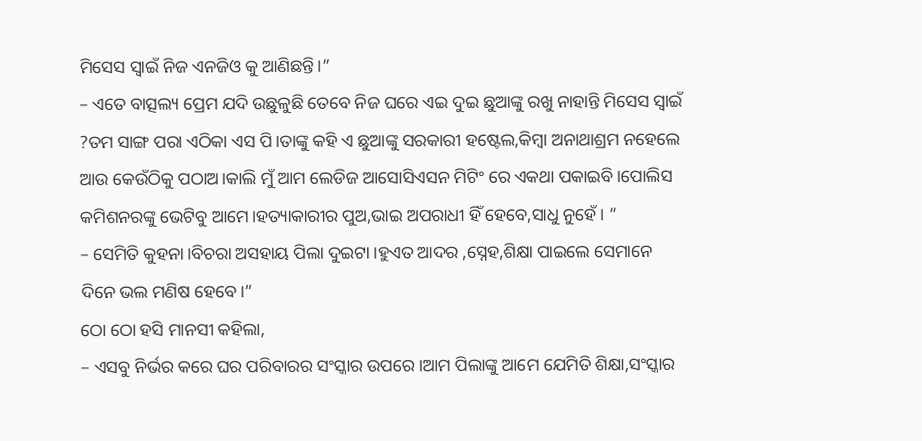ମିସେସ ସ୍ବାଇଁ ନିଜ ଏନଜିଓ କୁ ଆଣିଛନ୍ତି।”
– ଏତେ ବାତ୍ସଲ୍ୟ ପ୍ରେମ ଯଦି ଉଛୁଳୁଛି ତେବେ ନିଜ ଘରେ ଏଇ ଦୁଇ ଛୁଆଙ୍କୁ ରଖୁ ନାହାନ୍ତି ମିସେସ ସ୍ବାଇଁ ?ତମ ସାଙ୍ଗ ପରା ଏଠିକା ଏସ ପି।ତାଙ୍କୁ କହି ଏ ଛୁଆଙ୍କୁ ସରକାରୀ ହଷ୍ଟେଲ,କିମ୍ବା ଅନାଥାଶ୍ରମ ନହେଲେ ଆଉ କେଉଁଠିକୁ ପଠାଅ।କାଲି ମୁଁ ଆମ ଲେଡିଜ ଆସୋସିଏସନ ମିଟିଂ ରେ ଏକଥା ପକାଇବି।ପୋଲିସ କମିଶନରଙ୍କୁ ଭେଟିବୁ ଆମେ।ହତ୍ୟାକାରୀର ପୁଅ,ଭାଇ ଅପରାଧୀ ହିଁ ହେବେ,ସାଧୁ ନୁହେଁ। ”
– ସେମିତି କୁହନା।ବିଚରା ଅସହାୟ ପିଲା ଦୁଇଟା।ହୁଏତ ଆଦର ,ସ୍ନେହ,ଶିକ୍ଷା ପାଇଲେ ସେମାନେ ଦିନେ ଭଲ ମଣିଷ ହେବେ।”
ଠୋ ଠୋ ହସି ମାନସୀ କହିଲା,
– ଏସବୁ ନିର୍ଭର କରେ ଘର ପରିବାରର ସଂସ୍କାର ଉପରେ।ଆମ ପିଲାଙ୍କୁ ଆମେ ଯେମିତି ଶିକ୍ଷା,ସଂସ୍କାର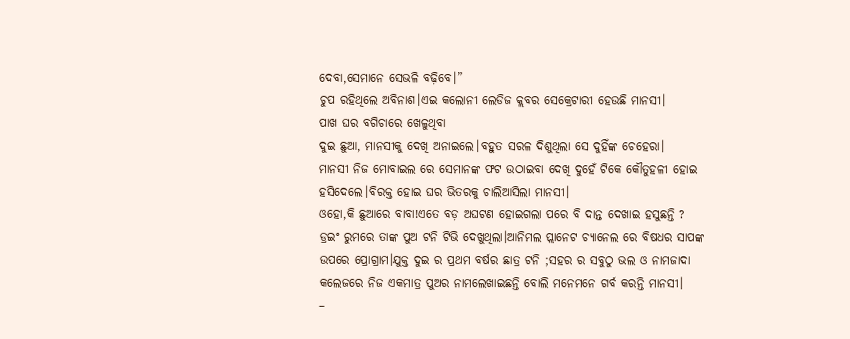ଦେବା,ସେମାନେ ସେଭଳି ବଢ଼ିବେ।”
ଚୁପ ରହିଥିଲେ ଅବିନାଶ।ଏଇ କଲୋନୀ ଲେଡିଜ କ୍ଲବର ସେକ୍ରେଟାରୀ ହେଉଛି ମାନସୀ।
ପାଖ ଘର ବଗିଚାରେ ଖେଳୁଥିବା
ଦୁଇ ଛୁଆ, ମାନସୀକୁ ଦେଖି ଅନାଇଲେ।ବହୁତ ସରଳ ଦିଶୁଥିଲା ସେ ଦୁହିଁଙ୍କ ଚେହେରା।
ମାନସୀ ନିଜ ମୋବାଇଲ ରେ ସେମାନଙ୍କ ଫଟ ଉଠାଇବା ଦେଖି ଦୁହେଁ ଟିକେ କୌତୁହଳୀ ହୋଇ ହସିଦେଲେ।ବିରକ୍ତ ହୋଇ ଘର ଭିତରକୁ ଚାଲିଆସିଲା ମାନସୀ।
ଓହୋ,କି ଛୁଆରେ ବାବା!ଏତେ ବଡ଼ ଅଘଟଣ ହୋଇଗଲା ପରେ ବି ଦାନ୍ତ ଦେଖାଇ ହସୁଛନ୍ତି ?
ଡ୍ରଇଂ ରୁମରେ ତାଙ୍କ ପୁଅ ଟନି ଟିଭି ଦେଖୁଥିଲା।ଆନିମଲ ପ୍ଲାନେଟ ଚ୍ୟାନେଲ ରେ ବିଷଧର ସାପଙ୍କ ଉପରେ ପ୍ରୋଗ୍ରାମ।ଯୁକ୍ତ ଦୁଇ ର ପ୍ରଥମ ବର୍ଷର ଛାତ୍ର ଟନି ;ସହର ର ସବୁଠୁ ଭଲ ଓ ନାମଜାଦା କଲେଜରେ ନିଜ ଏକମାତ୍ର ପୁଅର ନାମଲେଖାଇଛନ୍ତି ବୋଲି ମନେମନେ ଗର୍ବ କରନ୍ତି ମାନସୀ।
–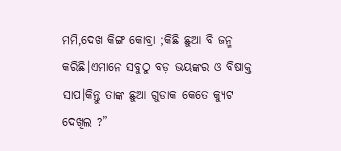ମମି,ଦେଖ କିଙ୍ଗ କୋବ୍ରା ;କିଛି ଛୁଆ ବି ଜନ୍ମ କରିଛି।ଏମାନେ ସବୁଠୁ ବଡ଼ ଭୟଙ୍କର ଓ ବିଷାକ୍ତ ସାପ।କିନ୍ତୁ ତାଙ୍କ ଛୁଆ ଗୁଡାକ କେତେ କ୍ୟୁଟ ଦେଖିଲ ?”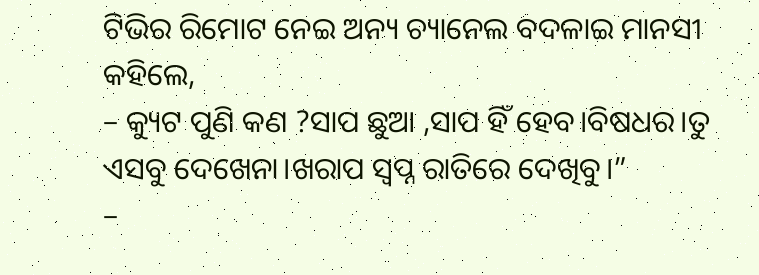ଟିଭିର ରିମୋଟ ନେଇ ଅନ୍ୟ ଚ୍ୟାନେଲ ବଦଳାଇ ମାନସୀ କହିଲେ,
– କ୍ୟୁଟ ପୁଣି କଣ ?ସାପ ଛୁଆ ,ସାପ ହିଁ ହେବ।ବିଷଧର।ତୁ ଏସବୁ ଦେଖେନା।ଖରାପ ସ୍ୱପ୍ନ ରାତିରେ ଦେଖିବୁ।”
–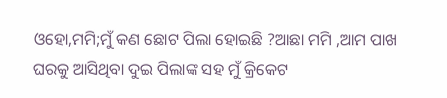ଓହୋ,ମମି;ମୁଁ କଣ ଛୋଟ ପିଲା ହୋଇଛି ?ଆଛା ମମି ,ଆମ ପାଖ ଘରକୁ ଆସିଥିବା ଦୁଇ ପିଲାଙ୍କ ସହ ମୁଁ କ୍ରିକେଟ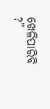ଖେଳିପାରିବି ?”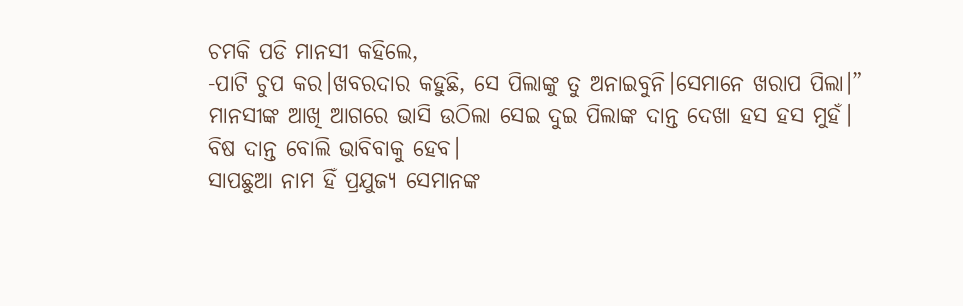ଚମକି ପଡି ମାନସୀ କହିଲେ,
-ପାଟି ଚୁପ କର।ଖବରଦାର କହୁଛି, ସେ ପିଲାଙ୍କୁ ତୁ ଅନାଇବୁନି।ସେମାନେ ଖରାପ ପିଲା।”
ମାନସୀଙ୍କ ଆଖି ଆଗରେ ଭାସି ଉଠିଲା ସେଇ ଦୁଇ ପିଲାଙ୍କ ଦାନ୍ତ ଦେଖା ହସ ହସ ମୁହଁ।
ବିଷ ଦାନ୍ତ ବୋଲି ଭାବିବାକୁ ହେବ।
ସାପଛୁଆ ନାମ ହିଁ ପ୍ରଯୁଜ୍ୟ ସେମାନଙ୍କ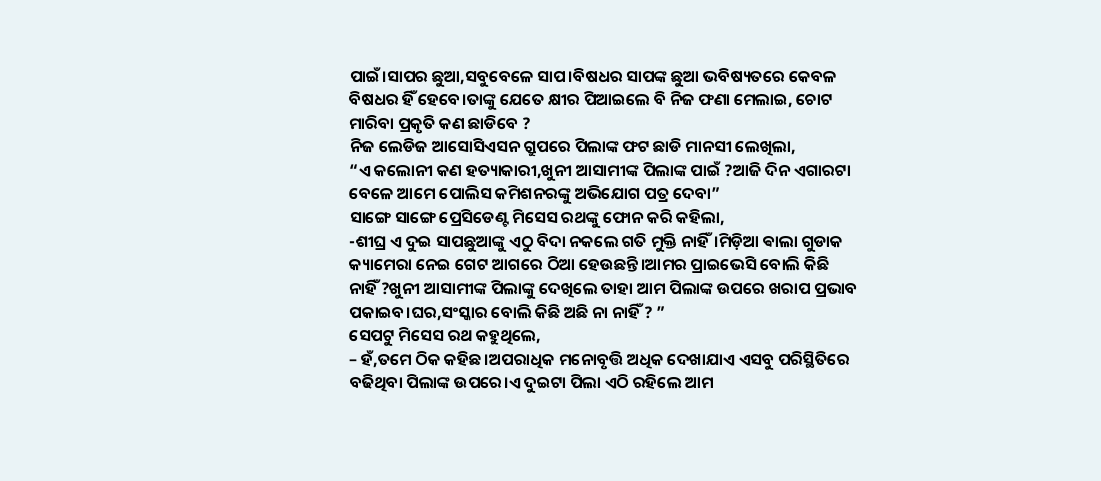ପାଇଁ।ସାପର ଛୁଆ,ସବୁବେଳେ ସାପ।ବିଷଧର ସାପଙ୍କ ଛୁଆ ଭବିଷ୍ୟତରେ କେବଳ ବିଷଧର ହିଁ ହେବେ।ତାଙ୍କୁ ଯେତେ କ୍ଷୀର ପିଆଇଲେ ବି ନିଜ ଫଣା ମେଲାଇ, ଚୋଟ ମାରିବା ପ୍ରକୃତି କଣ ଛାଡିବେ ?
ନିଜ ଲେଡିଜ ଆସୋସିଏସନ ଗ୍ରୁପରେ ପିଲାଙ୍କ ଫଟ ଛାଡି ମାନସୀ ଲେଖିଲା,
“ଏ କଲୋନୀ କଣ ହତ୍ୟାକାରୀ,ଖୁନୀ ଆସାମୀଙ୍କ ପିଲାଙ୍କ ପାଇଁ ?ଆଜି ଦିନ ଏଗାରଟା ବେଳେ ଆମେ ପୋଲିସ କମିଶନରଙ୍କୁ ଅଭିଯୋଗ ପତ୍ର ଦେବା”
ସାଙ୍ଗେ ସାଙ୍ଗେ ପ୍ରେସିଡେଣ୍ଟ ମିସେସ ରଥଙ୍କୁ ଫୋନ କରି କହିଲା,
-ଶୀଘ୍ର ଏ ଦୁଇ ସାପଛୁଆଙ୍କୁ ଏଠୁ ବିଦା ନକଲେ ଗତି ମୁକ୍ତି ନାହିଁ।ମିଡ଼ିଆ ଵାଲା ଗୁଡାକ କ୍ୟାମେରା ନେଇ ଗେଟ ଆଗରେ ଠିଆ ହେଉଛନ୍ତି।ଆମର ପ୍ରାଇଭେସି ବୋଲି କିଛି ନାହିଁ ?ଖୁନୀ ଆସାମୀଙ୍କ ପିଲାଙ୍କୁ ଦେଖିଲେ ତାହା ଆମ ପିଲାଙ୍କ ଉପରେ ଖରାପ ପ୍ରଭାବ ପକାଇବ।ଘର,ସଂସ୍କାର ବୋଲି କିଛି ଅଛି ନା ନାହିଁ ? ”
ସେପଟୁ ମିସେସ ରଥ କହୁଥିଲେ,
– ହଁ,ତମେ ଠିକ କହିଛ।ଅପରାଧିକ ମନୋବୃତ୍ତି ଅଧିକ ଦେଖାଯାଏ ଏସବୁ ପରିସ୍ଥିତିରେ ବଢିଥିବା ପିଲାଙ୍କ ଉପରେ।ଏ ଦୁଇଟା ପିଲା ଏଠି ରହିଲେ ଆମ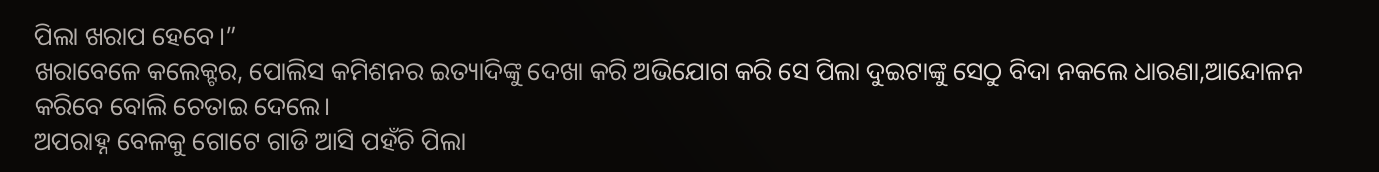ପିଲା ଖରାପ ହେବେ।”
ଖରାବେଳେ କଲେକ୍ଟର, ପୋଲିସ କମିଶନର ଇତ୍ୟାଦିଙ୍କୁ ଦେଖା କରି ଅଭିଯୋଗ କରି ସେ ପିଲା ଦୁଇଟାଙ୍କୁ ସେଠୁ ବିଦା ନକଲେ ଧାରଣା,ଆନ୍ଦୋଳନ କରିବେ ବୋଲି ଚେତାଇ ଦେଲେ।
ଅପରାହ୍ନ ବେଳକୁ ଗୋଟେ ଗାଡି ଆସି ପହଁଚି ପିଲା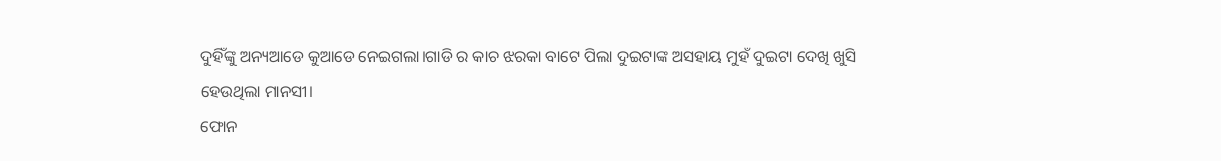ଦୁହିଁଙ୍କୁ ଅନ୍ୟଆଡେ କୁଆଡେ ନେଇଗଲା।ଗାଡି ର କାଚ ଝରକା ବାଟେ ପିଲା ଦୁଇଟାଙ୍କ ଅସହାୟ ମୁହଁ ଦୁଇଟା ଦେଖି ଖୁସି ହେଉଥିଲା ମାନସୀ।
ଫୋନ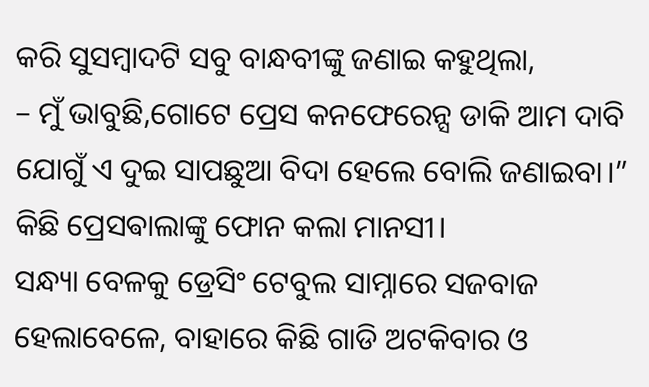କରି ସୁସମ୍ବାଦଟି ସବୁ ବାନ୍ଧବୀଙ୍କୁ ଜଣାଇ କହୁଥିଲା,
– ମୁଁ ଭାବୁଛି,ଗୋଟେ ପ୍ରେସ କନଫେରେନ୍ସ ଡାକି ଆମ ଦାବି ଯୋଗୁଁ ଏ ଦୁଇ ସାପଛୁଆ ବିଦା ହେଲେ ବୋଲି ଜଣାଇବା।”
କିଛି ପ୍ରେସଵାଲାଙ୍କୁ ଫୋନ କଲା ମାନସୀ।
ସନ୍ଧ୍ୟା ବେଳକୁ ଡ୍ରେସିଂ ଟେବୁଲ ସାମ୍ନାରେ ସଜବାଜ ହେଲାବେଳେ, ବାହାରେ କିଛି ଗାଡି ଅଟକିବାର ଓ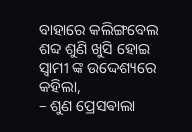ବାହାରେ କଲିଙ୍ଗବେଲ ଶବ୍ଦ ଶୁଣି ଖୁସି ହୋଇ ସ୍ୱାମୀ ଙ୍କ ଉଦ୍ଦେଶ୍ୟରେ କହିଲା,
– ଶୁଣ ପ୍ରେସଵାଲା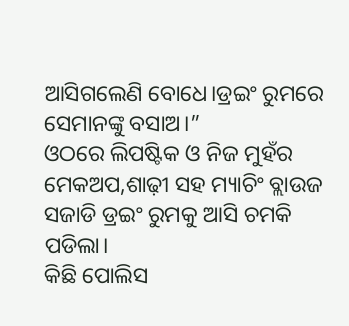ଆସିଗଲେଣି ବୋଧେ।ଡ୍ରଇଂ ରୁମରେ ସେମାନଙ୍କୁ ବସାଅ।”
ଓଠରେ ଲିପଷ୍ଟିକ ଓ ନିଜ ମୁହଁର ମେକଅପ,ଶାଢ଼ୀ ସହ ମ୍ୟାଚିଂ ବ୍ଲାଉଜ ସଜାଡି ଡ୍ରଇଂ ରୁମକୁ ଆସି ଚମକି ପଡିଲା।
କିଛି ପୋଲିସ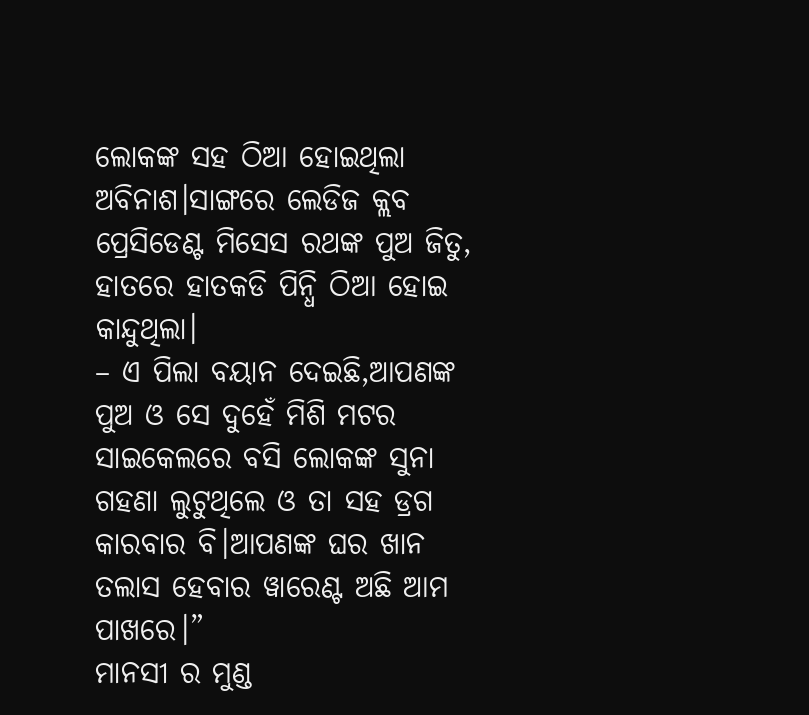ଲୋକଙ୍କ ସହ ଠିଆ ହୋଇଥିଲା ଅବିନାଶ।ସାଙ୍ଗରେ ଲେଡିଜ କ୍ଲବ ପ୍ରେସିଡେଣ୍ଟ ମିସେସ ରଥଙ୍କ ପୁଅ ଜିତୁ, ହାତରେ ହାତକଡି ପିନ୍ଧି ଠିଆ ହୋଇ କାନ୍ଦୁଥିଲା।
– ଏ ପିଲା ବୟାନ ଦେଇଛି,ଆପଣଙ୍କ ପୁଅ ଓ ସେ ଦୁହେଁ ମିଶି ମଟର ସାଇକେଲରେ ବସି ଲୋକଙ୍କ ସୁନା ଗହଣା ଲୁଟୁଥିଲେ ଓ ତା ସହ ଡ୍ରଗ କାରବାର ବି।ଆପଣଙ୍କ ଘର ଖାନ ତଲାସ ହେବାର ୱାରେଣ୍ଟ ଅଛି ଆମ ପାଖରେ।”
ମାନସୀ ର ମୁଣ୍ଡ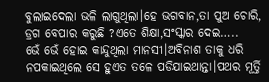ବୁଲାଇଦେଲା ଭଳି ଲାଗୁଥିଲା।ହେ ଭଗବାନ,ତା ପୁଅ ଚୋରି, ଡ୍ରଗ ବେପାର କରୁଛି ?ଏତେ ଶିକ୍ଷା,ସଂସ୍କାର ଦେଇ…..
ଭେଁ ଭେଁ ହୋଇ କାନ୍ଦୁଥିଲା ମାନସୀ।ଅବିନାଶ ତାକୁ ଧରି ନପକାଇଥିଲେ ସେ ହୁଏତ ତଳେ ପଡିଯାଇଥାନ୍ତା।ପଥର ମୂର୍ତ୍ତି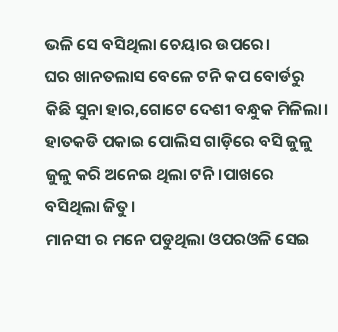ଭଳି ସେ ବସିଥିଲା ଚେୟାର ଉପରେ।
ଘର ଖାନତଲାସ ବେଳେ ଟନି କପ ବୋର୍ଡରୁ କିଛି ସୁନା ହାର,ଗୋଟେ ଦେଶୀ ବନ୍ଧୁକ ମିଳିଲା।
ହାତକଡି ପକାଇ ପୋଲିସ ଗାଡ଼ିରେ ବସି ଜୁଳୁ ଜୁଳୁ କରି ଅନେଇ ଥିଲା ଟନି।ପାଖରେ ବସିଥିଲା ଜିତୁ।
ମାନସୀ ର ମନେ ପଡୁଥିଲା ଓପରଓଳି ସେଇ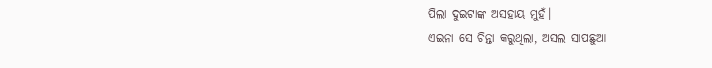ପିଲା ଦୁଇଟାଙ୍କ ଅସହାୟ ମୁହଁ।
ଏଇନା ସେ ଚିନ୍ତା କରୁଥିଲା, ଅସଲ ସାପଛୁଆ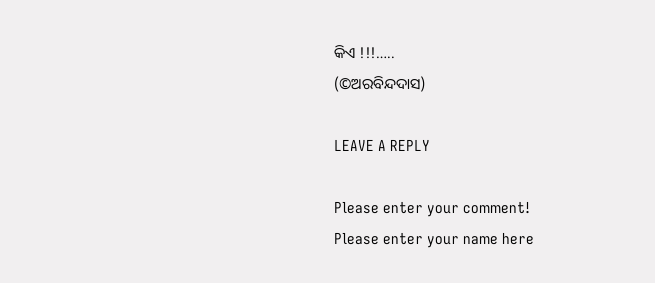କିଏ !!!…..
(©ଅରବିନ୍ଦଦାସ)

LEAVE A REPLY

Please enter your comment!
Please enter your name here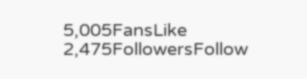5,005FansLike
2,475FollowersFollow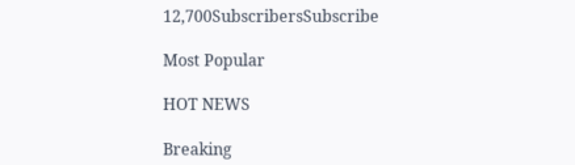12,700SubscribersSubscribe

Most Popular

HOT NEWS

Breaking